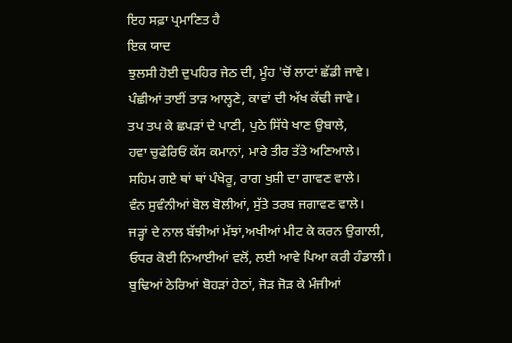ਇਹ ਸਫ਼ਾ ਪ੍ਰਮਾਣਿਤ ਹੈ
ਇਕ ਯਾਦ
ਝੁਲਸੀ ਹੋਈ ਦੁਪਹਿਰ ਜੇਠ ਦੀ, ਮੂੰਹ 'ਚੋਂ ਲਾਟਾਂ ਛੱਡੀ ਜਾਵੇ।
ਪੰਛੀਆਂ ਤਾਈਂ ਤਾੜ ਆਲ੍ਹਣੇ, ਕਾਵਾਂ ਦੀ ਅੱਖ ਕੱਢੀ ਜਾਵੇ।
ਤਪ ਤਪ ਕੇ ਛਪੜਾਂ ਦੇ ਪਾਣੀ, ਪੁਠੇ ਸਿੱਧੇ ਖਾਣ ਉਬਾਲੇ,
ਹਵਾ ਚੁਫੇਰਿਓਂ ਕੱਸ ਕਮਾਨਾਂ, ਮਾਰੇ ਤੀਰ ਤੱਤੇ ਅਣਿਆਲੇ।
ਸਹਿਮ ਗਏ ਥਾਂ ਥਾਂ ਪੰਖੇਰੂ, ਰਾਗ ਖੁਸ਼ੀ ਦਾ ਗਾਵਣ ਵਾਲੇ।
ਵੰਨ ਸੁਵੰਨੀਆਂ ਬੋਲ ਬੋਲੀਆਂ, ਸੁੱਤੇ ਤਰਬ ਜਗਾਵਣ ਵਾਲੇ।
ਜੜ੍ਹਾਂ ਦੇ ਨਾਲ ਬੱਝੀਆਂ ਮੱਝਾਂ,ਅਖੀਆਂ ਮੀਟ ਕੇ ਕਰਨ ਉਗਾਲੀ,
ਓਧਰ ਕੋਈ ਨਿਆਈਆਂ ਵਲੋਂ, ਲਈ ਆਵੇ ਪਿਆ ਕਰੀ ਹੰਡਾਲੀ।
ਬੁਢਿਆਂ ਠੇਰਿਆਂ ਬੋਹੜਾਂ ਹੇਠਾਂ, ਜੋੜ ਜੋੜ ਕੇ ਮੰਜੀਆਂ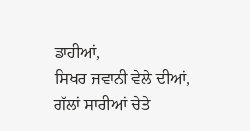ਡਾਹੀਆਂ,
ਸਿਖਰ ਜਵਾਨੀ ਵੇਲੇ ਦੀਆਂ, ਗੱਲਾਂ ਸਾਰੀਆਂ ਚੇਤੇ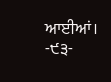ਆਈਆਂ।
-੯੩-